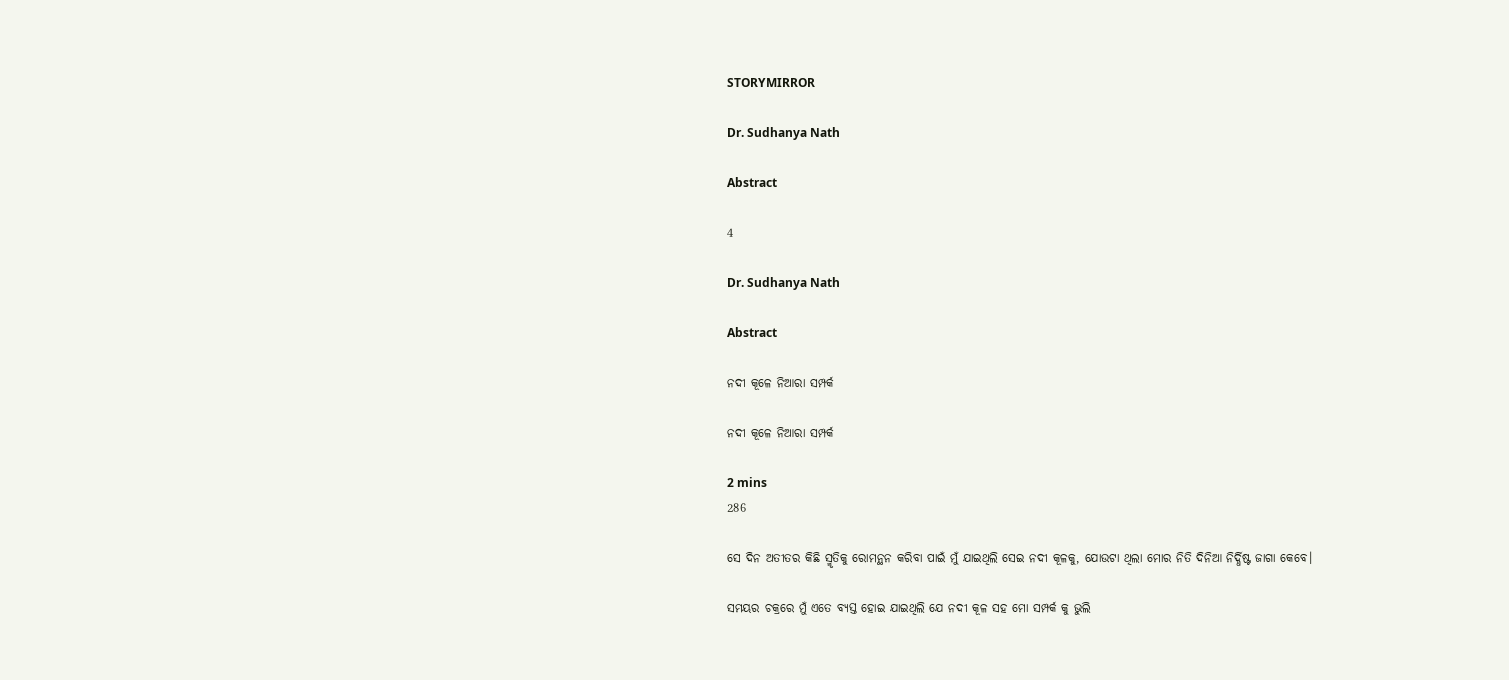STORYMIRROR

Dr. Sudhanya Nath

Abstract

4

Dr. Sudhanya Nath

Abstract

ନଦୀ କୂଳେ ନିଆରା ସମ୍ପର୍କ

ନଦୀ କୂଳେ ନିଆରା ସମ୍ପର୍କ

2 mins
286

ସେ ଦିନ ଅତୀତର କିଛି ସ୍ମୃତିକୁ ରୋମନ୍ଥନ କରିବା ପାଇଁ ମୁଁ ଯାଇଥିଲି ସେଇ ନଦୀ କୂଳକୁ, ଯୋଉଟା ଥିଲା ମୋର ନିତି ଦିନିଆ ନିର୍ଦ୍ଧିଷ୍ଟ ଜାଗା କେବେ।

ସମୟର ଚକ୍ରରେ ମୁଁ ଏତେ ବ୍ୟସ୍ତ ହୋଇ ଯାଇଥିଲି ଯେ ନଦୀ କୂଳ ସହ ମୋ ସମ୍ପର୍କ କୁ ଭୁଲି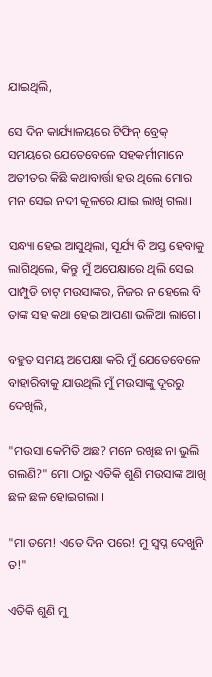ଯାଇଥିଲି,

ସେ ଦିନ କାର୍ଯ୍ୟାଳୟରେ ଟିଫିନ୍ ବ୍ରେକ୍ ସମୟରେ ଯେତେବେଳେ ସହକର୍ମୀମାନେ ଅତୀତର କିଛି କଥାବାର୍ତ୍ତା ହଉ ଥିଲେ ମୋର ମନ ସେଇ ନଦୀ କୂଳରେ ଯାଇ ଲାଖି ଗଲା।

ସନ୍ଧ୍ୟା ହେଇ ଆସୁଥିଲା, ସୂର୍ଯ୍ୟ ବି ଅସ୍ତ ହେବାକୁ ଲାଗିଥିଲେ, କିନ୍ତୁ ମୁଁ ଅପେକ୍ଷାରେ ଥିଲି ସେଇ ପାମ୍ପୁଡି ଚାଟ୍ ମଉସାଙ୍କର, ନିଜର ନ ହେଲେ ବି ତାଙ୍କ ସହ କଥା ହେଇ ଆପଣା ଭଳିଆ ଲାଗେ।

ବହୁତ ସମୟ ଅପେକ୍ଷା କରି ମୁଁ ଯେତେବେଳେ ବାହାରିବାକୁ ଯାଉଥିଲି ମୁଁ ମଉସାଙ୍କୁ ଦୂରରୁ ଦେଖିଲି,

"ମଉସା କେମିତି ଅଛ? ମନେ ରଖିଛ ନା ଭୁଲି ଗଲଣି?" ମୋ ଠାରୁ ଏତିକି ଶୁଣି ମଉସାଙ୍କ ଆଖି ଛଳ ଛଳ ହୋଇଗଲା ।

"ମା ତମେ! ଏତେ ଦିନ ପରେ! ମୁ ସ୍ୱପ୍ନ ଦେଖୁନି ତ!"

ଏତିକି ଶୁଣି ମୁ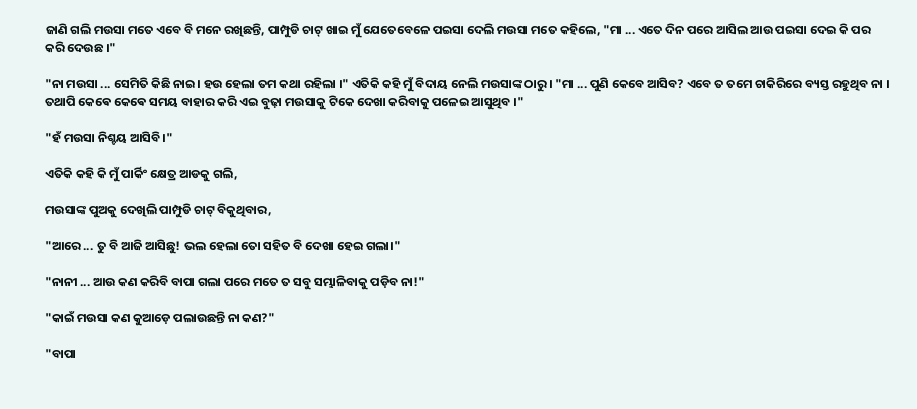ଜାଣି ଗଲି ମଉସା ମତେ ଏବେ ବି ମନେ ରଖିଛନ୍ତି, ପାମ୍ପୁଡି ଚାଟ୍ ଖାଇ ମୁଁ ଯେତେବେଳେ ପଇସା ଦେଲି ମଉସା ମତେ କହିଲେ, "ମା ... ଏତେ ଦିନ ପରେ ଆସିଲ ଆଉ ପଇସା ଦେଇ କି ପର କରି ଦେଉଛ ।"

"ନା ମଉସା ... ସେମିତି କିଛି ନାଇ। ହଉ ହେଲା ତମ କଥା ରହିଲା ।" ଏତିକି କହି ମୁଁ ବିଦାୟ ନେଲି ମଉସାଙ୍କ ଠାରୁ । "ମା ... ପୁଣି କେବେ ଆସିବ? ଏବେ ତ ତମେ ଚାକିରିରେ ବ୍ୟସ୍ତ ରହୁଥିବ ନା । ତଥାପି କେଵେ କେଵେ ସମୟ ବାହାର କରି ଏଇ ବୁଢ଼ା ମଉସାକୁ ଟିକେ ଦେଖା କରିବାକୁ ପଳେଇ ଆସୁଥିବ ।"

"ହଁ ମଉସା ନିଶ୍ଚୟ ଆସିବି।"

ଏତିକି କହି କି ମୁଁ ପାର୍କିଂ କ୍ଷେତ୍ର ଆଡକୁ ଗଲି,

ମଉସାଙ୍କ ପୁଅକୁ ଦେଖିଲି ପାମ୍ପୁଡି ଚାଟ୍ ବିକୁଥିବାର,

"ଆରେ ... ତୁ ବି ଆଜି ଆସିଛୁ! ଭଲ ହେଲା ତୋ ସହିତ ବି ଦେଖା ହେଇ ଗଲା।"

"ନାନୀ ... ଆଉ କଣ କରିବି ବାପା ଗଲା ପରେ ମତେ ତ ସବୁ ସମ୍ଭାଳିବାକୁ ପଡ଼ିବ ନା!"

"କାଇଁ ମଉସା କଣ କୁଆଡ଼େ ପଲାଉଛନ୍ତି ନା କଣ?"

"ବାପା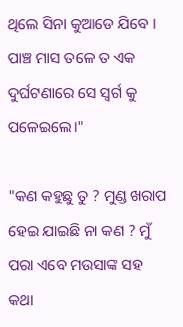ଥିଲେ ସିନା କୁଆଡେ ଯିବେ । ପାଞ୍ଚ ମାସ ତଳେ ତ ଏକ ଦୁର୍ଘଟଣାରେ ସେ ସ୍ୱର୍ଗ କୁ ପଳେଇଲେ।"

"କଣ କହୁଛୁ ତୁ ? ମୁଣ୍ଡ ଖରାପ ହେଇ ଯାଇଛି ନା କଣ ? ମୁଁ ପରା ଏବେ ମଉସାଙ୍କ ସହ କଥା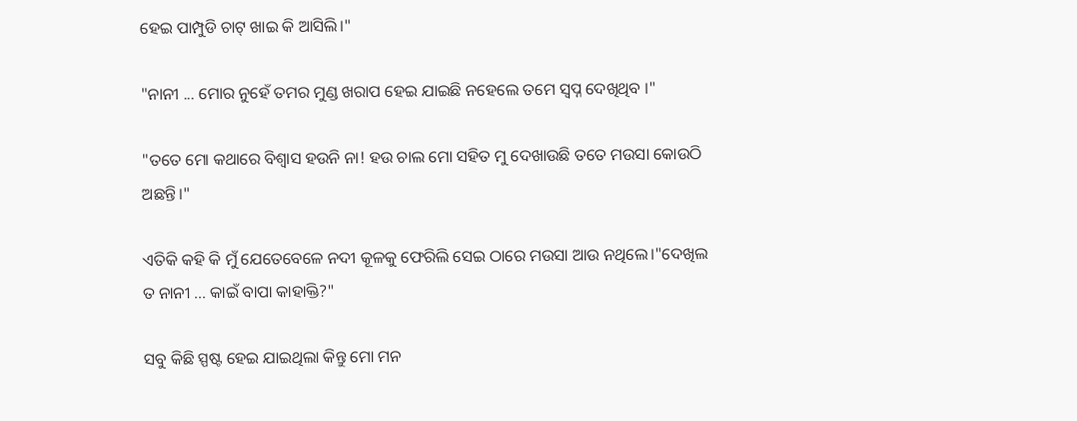ହେଇ ପାମ୍ପୁଡି ଚାଟ୍ ଖାଇ କି ଆସିଲି।"

"ନାନୀ ... ମୋର ନୁହେଁ ତମର ମୁଣ୍ଡ ଖରାପ ହେଇ ଯାଇଛି ନହେଲେ ତମେ ସ୍ବପ୍ନ ଦେଖିଥିବ ।"

"ତତେ ମୋ କଥାରେ ବିଶ୍ୱାସ ହଉନି ନା! ହଉ ଚାଲ ମୋ ସହିତ ମୁ ଦେଖାଉଛି ତତେ ମଉସା କୋଉଠି ଅଛନ୍ତି।"

ଏତିକି କହି କି ମୁଁ ଯେତେବେଳେ ନଦୀ କୂଳକୁ ଫେରିଲି ସେଇ ଠାରେ ମଉସା ଆଉ ନଥିଲେ।"ଦେଖିଲ ତ ନାନୀ ... କାଇଁ ବାପା କାହାକ୍ତି?"

ସବୁ କିଛି ସ୍ପଷ୍ଟ ହେଇ ଯାଇଥିଲା କିନ୍ତୁ ମୋ ମନ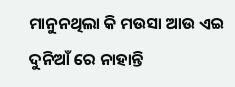ମାନୁନଥିଲା କି ମଉସା ଆଉ ଏଇ ଦୁନିଆଁ ରେ ନାହାନ୍ତି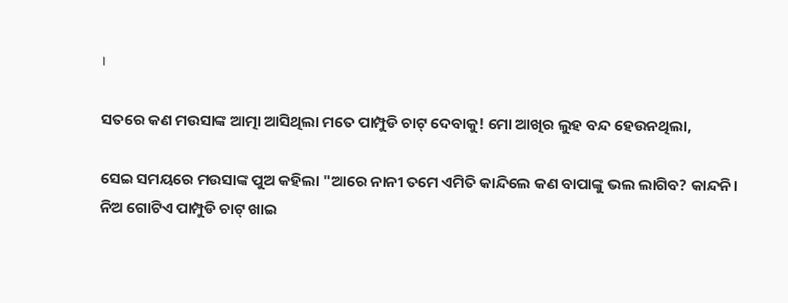।

ସତରେ କଣ ମଉସାଙ୍କ ଆତ୍ମା ଆସିଥିଲା ମତେ ପାମ୍ପୁଡି ଚାଟ୍ ଦେବାକୁ! ମୋ ଆଖିର ଲୁହ ବନ୍ଦ ହେଉନଥିଲା,

ସେଇ ସମୟରେ ମଉସାଙ୍କ ପୁଅ କହିଲା "ଆରେ ନାନୀ ତମେ ଏମିତି କାନ୍ଦିଲେ କଣ ବାପାଙ୍କୁ ଭଲ ଲାଗିବ? କାନ୍ଦନି। ନିଅ ଗୋଟିଏ ପାମ୍ପୁଡି ଚାଟ୍ ଖାଇ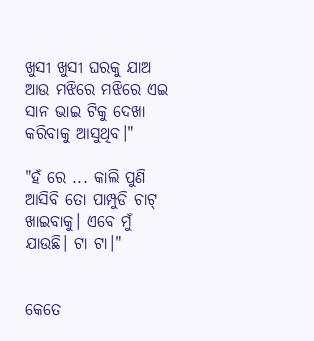ଖୁସୀ ଖୁସୀ ଘରକୁ ଯାଅ ଆଉ ମଝିରେ ମଝିରେ ଏଇ ସାନ ଭାଇ ଟିକୁ ଦେଖା କରିବାକୁ ଆସୁଥିବ।"

"ହଁ ରେ ... କାଲି ପୁଣି ଆସିବି ତୋ ପାମ୍ପୁଡି ଚାଟ୍ ଖାଇବାକୁ। ଏବେ ମୁଁ ଯାଉଛି। ଟା ଟା।"


କେତେ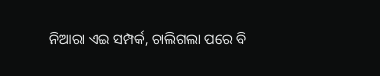ନିଆରା ଏଇ ସମ୍ପର୍କ, ଚାଲିଗଲା ପରେ ବି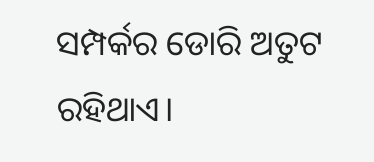ସମ୍ପର୍କର ଡୋରି ଅତୁଟ ରହିଥାଏ।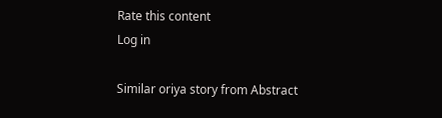Rate this content
Log in

Similar oriya story from Abstract